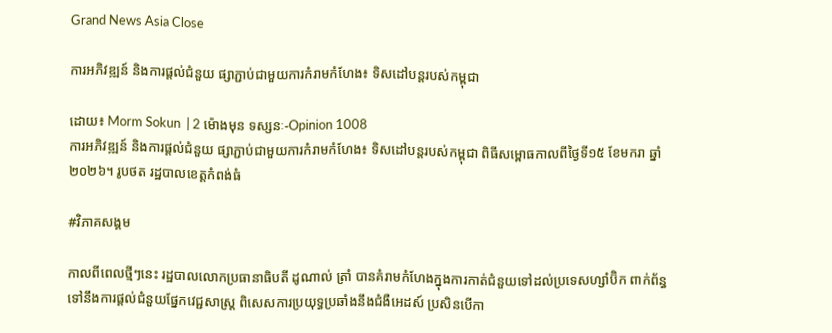Grand News Asia Close

ការអភិវឌ្ឍន៍ និងការផ្ដល់ជំនួយ ផ្សាភ្ជាប់ជាមួយការកំរាមកំហែង៖ ទិសដៅបន្តរបស់កម្ពុជា

ដោយ៖ Morm Sokun  | 2 ម៉ោងមុន ទស្សនៈ-Opinion 1008
ការអភិវឌ្ឍន៍ និងការផ្ដល់ជំនួយ ផ្សាភ្ជាប់ជាមួយការកំរាមកំហែង៖ ទិសដៅបន្តរបស់កម្ពុជា ពិធីសម្ពោធកាលពីថ្ងៃទី១៥ ខែមករា ឆ្នាំ២០២៦។ រូបថត រដ្ឋបាលខេត្តកំពង់ធំ

#វិភាគសង្គម

កាលពីពេលថ្មីៗនេះ រដ្ឋបាលលោកប្រធានាធិបតី ដូណាល់ ត្រាំ បានគំរាមកំហែងក្នុងការកាត់ជំនួយទៅដល់ប្រទេសហ្សាំប៊ិក ពាក់ព័ន្ធទៅនឹងការផ្ដល់ជំនួយផ្នែកវេជ្ជសាស្រ្ត ពិសេសការប្រយុទ្ធប្រឆាំងនឹងជំងឺអេដស៍ ប្រសិនបើកា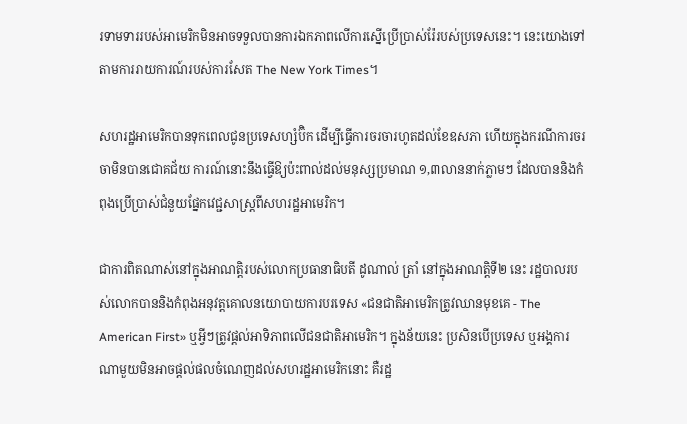រទាមទាររបស់អាមេរិកមិនអាចទទួលបានការឯកភាពលើការស្នើប្រើប្រាស់រ៉ែរបស់ប្រទេសនេះ។ នេះយោងទៅតាមការរាយការណ៍របស់ការសែត The New York Times។

សហរដ្ឋអាមេរិកបានទុកពេលជូនប្រទេសហ្សំប៊ិក ដើម្បីធ្វើការចរចារហូតដល់ខែឧសភា ហើយក្នុងករណីការចរចាមិនបានជោគជ័យ ការណ៍នោះនឹងធ្វើឱ្យប៉ះពាល់ដល់មនុស្សប្រមាណ ១,៣លាននាក់ភ្លាមៗ ដែលបាននិងកំពុងប្រើប្រាស់ជំនួយផ្នែកវេជ្ជសាស្រ្តពីសហរដ្ឋអាមេរិក។

ជាការពិតណាស់នៅក្នុងអាណត្តិរបស់លោកប្រធានាធិបតី ដូណាល់ ត្រាំ នៅក្នុងអាណត្តិទី២ នេះ រដ្ឋបាលរបស់លោកបាននិងកំពុងអនុវត្តគោលនយោបាយការបរទេស «ជនជាតិអាមេរិកត្រូវឈានមុខគេ - The American First» ឬអ្វីៗត្រូវផ្ដល់អាទិភាពលើជនជាតិអាមេរិក។ ក្នុងន័យនេះ ប្រសិនបើប្រទេស ឬអង្គការណាមួយមិនអាចផ្ដល់ផលចំណេញដល់សហរដ្ឋអាមេរិកនោះ គឺរដ្ឋ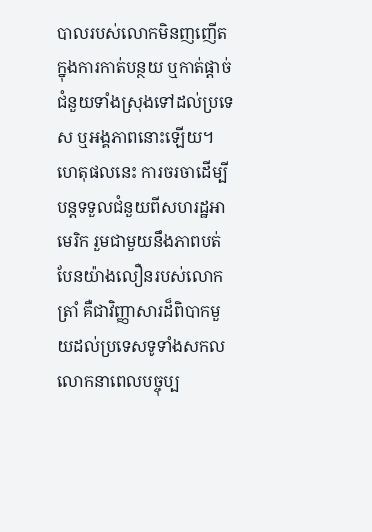បាលរបស់លោកមិនញញើតក្នុងការកាត់បន្ថយ ឬកាត់ផ្ដាច់ជំនួយទាំងស្រុងទៅដល់ប្រទេស ឬអង្គភាពនោះឡើយ។ ហេតុផលនេះ ការចរចាដើម្បីបន្តទទួលជំនួយពីសហរដ្ឋអាមេរិក រួមជាមួយនឹងភាពបត់បែនយ៉ាងលឿនរបស់លោក ត្រាំ គឺជាវិញ្ញាសារដ៏ពិបាកមួយដល់ប្រទេសទូទាំងសកលលោកនាពេលបច្ចុប្ប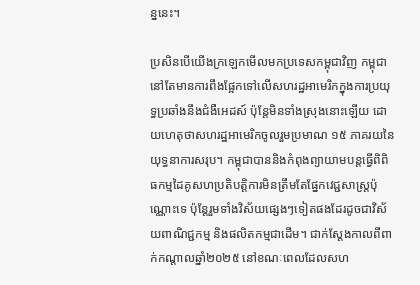ន្ននេះ។

ប្រសិនបើយើងក្រឡេកមើលមកប្រទេសកម្ពុជាវិញ កម្ពុជានៅតែមានការពឹងផ្អែកទៅលើសហរដ្ឋអាមេរិកក្នុងការប្រយុទ្ធប្រឆាំងនឹងជំងឺអេដស៍ ប៉ុន្តែមិនទាំងស្រុងនោះឡើយ ដោយហេតុថាសហរដ្ឋអាមេរិកចូលរួមប្រមាណ ១៥ ភាគរយនៃយុទ្ធនាការសរុប។ កម្ពុជាបាននិងកំពុងព្យាយាមបន្តធ្វើពិពិធកម្មដៃគូសហប្រតិបត្តិការមិនត្រឹមតែផ្នែកវេជ្ជសាស្រ្តប៉ុណ្ណោះទេ ប៉ុន្តែរួមទាំងវិស័យផ្សេងៗទៀតផងដែរដូចជាវិស័យពាណិជ្ជកម្ម និងផលិតកម្មជាដើម។ ជាក់ស្ដែងកាលពីពាក់កណ្ដាលឆ្នាំ២០២៥ នៅខណៈពេលដែលសហ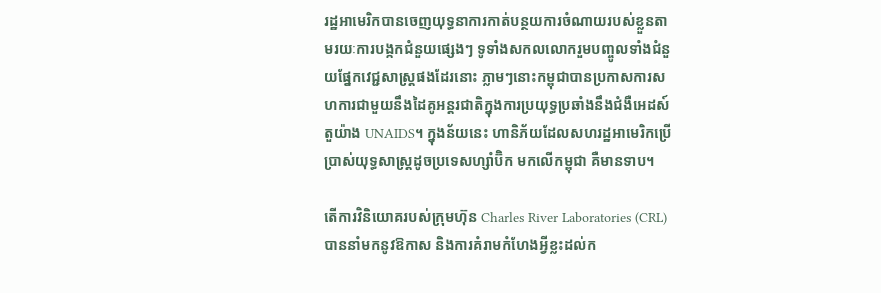រដ្ឋអាមេរិកបានចេញយុទ្ធនាការកាត់បន្ថយការចំណាយរបស់ខ្លួនតាមរយៈការបង្កកជំនួយផ្សេងៗ ទូទាំងសកលលោករួមបញ្ចូលទាំងជំនួយផ្នែកវេជ្ជសាស្រ្តផងដែរនោះ ភ្លាមៗនោះកម្ពុជាបានប្រកាសការសហការជាមួយនឹងដៃគូអន្តរជាតិក្នុងការប្រយុទ្ធប្រឆាំងនឹងជំងឺអេដស៍ តួយ៉ាង UNAIDS។ ក្នុងន័យនេះ ហានិភ័យដែលសហរដ្ឋអាមេរិកប្រើប្រាស់យុទ្ធសាស្រ្តដូចប្រទេសហ្សាំប៊ិក មកលើកម្ពុជា គឺមានទាប។

តើការវិនិយោគរបស់ក្រុមហ៊ុន Charles River Laboratories (CRL) បាននាំមកនូវឱកាស និងការគំរាមកំហែងអ្វីខ្លះដល់ក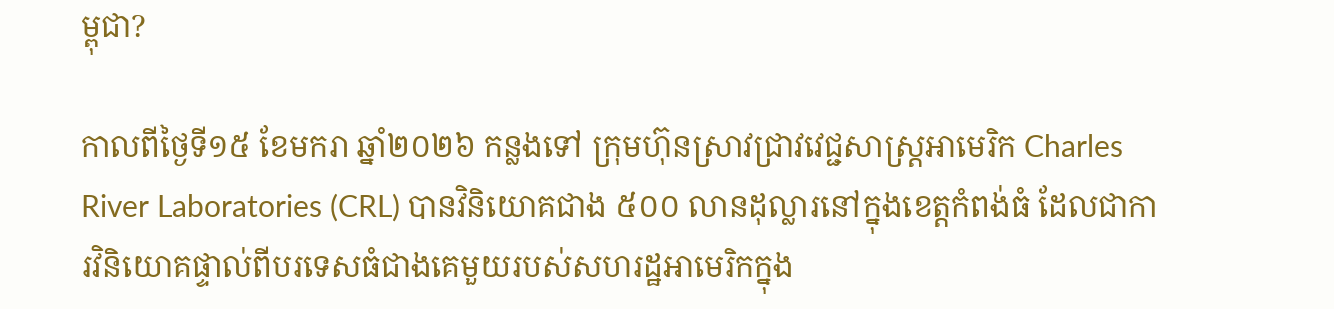ម្ពុជា?

កាលពីថ្ងៃទី១៥ ខែមករា ឆ្នាំ២០២៦ កន្លងទៅ ក្រុមហ៊ុនស្រាវជ្រាវវេជ្ជសាស្ត្រអាមេរិក Charles River Laboratories (CRL) បានវិនិយោគជាង ៥០០ លានដុល្លារនៅក្នុងខេត្តកំពង់ធំ ដែលជាការវិនិយោគផ្ទាល់ពីបរទេសធំជាងគេមួយរបស់សហរដ្ឋអាមេរិកក្នុង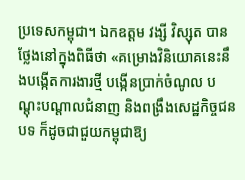ប្រទេសកម្ពុជា។ ឯកឧត្តម វង្សី វិស្សុត បានថ្លែងនៅក្នុងពិធីថា «គម្រោងវិនិយោគនេះនឹងបង្កើតការងារថ្មី បង្កើនប្រាក់ចំណូល បណ្តុះបណ្តាលជំនាញ និងពង្រឹងសេដ្ឋកិច្ចជនបទ ក៏ដូចជាជួយកម្ពុជាឱ្យ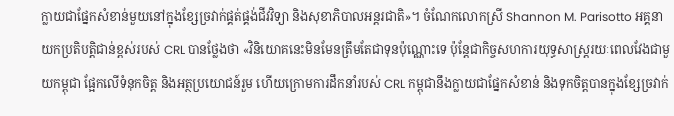ក្លាយជាផ្នែកសំខាន់មួយនៅក្នុងខ្សែច្រវាក់ផ្គត់ផ្គង់ជីវវិទ្យា និងសុខាភិបាលអន្តរជាតិ»។ ចំណែកលោកស្រី Shannon M. Parisotto អគ្គនាយកប្រតិបត្តិជាន់ខ្ពស់របស់ CRL បានថ្លែងថា «វិនិយោគនេះមិនមែនត្រឹមតែជាទុនប៉ុណ្ណោះទេ ប៉ុន្តែជាកិច្ចសហការយុទ្ធសាស្ត្ររយៈពេលវែងជាមួយកម្ពុជា ផ្អែកលើទំនុកចិត្ត និងអត្ថប្រយោជន៍រួម ហើយក្រោមការដឹកនាំរបស់ CRL កម្ពុជានឹងក្លាយជាផ្នែកសំខាន់ និងទុកចិត្តបានក្នុងខ្សែច្រវាក់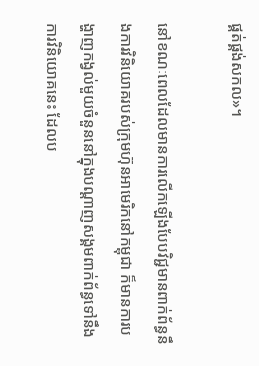ផ្គត់ផ្គង់សកល»។

នៅខណៈពេលដែលមានការលើកឡើងបែបវិជ្ជមានពាក់ព័ន្ធនឹងការវិនិយោគរបស់ក្រុមហ៊ុនអាមេរិកនៅកម្ពុជា ក៏មានការបង្ហាញកង្វល់មួយចំនួននៅក្នុងបណ្ដាញសង្គមពាក់ព័ន្ធទៅនឹងការវិនិយោគនេះ ដែលប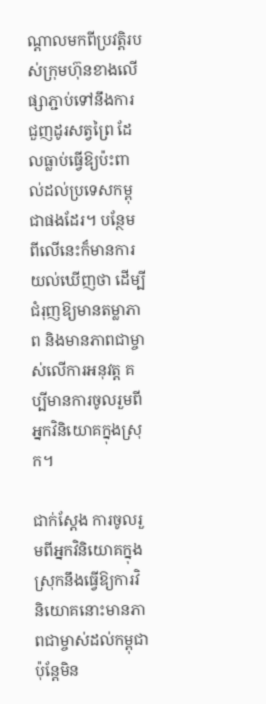ណ្ដាលមកពីប្រវត្តិរបស់ក្រុមហ៊ុនខាងលើផ្សាភ្ជាប់ទៅនឹងការជួញដូរសត្វព្រៃ ដែលធ្លាប់ធ្វើឱ្យប៉ះពាល់ដល់ប្រទេសកម្ពុជាផងដែរ។ បន្ថែមពីលើនេះក៏មានការយល់ឃើញថា ដើម្បីជំរុញឱ្យមានតម្លាភាព និងមានភាពជាម្ចាស់លើការអនុវត្ត គប្បីមានការចូលរួមពីអ្នកវិនិយោគក្នុងស្រុក។

ជាក់ស្ដែង ការចូលរួមពីអ្នកវិនិយោគក្នុងស្រុកនឹងធ្វើឱ្យការវិនិយោគនោះមានភាពជាម្ចាស់ដល់កម្ពុជា ប៉ុន្តែមិន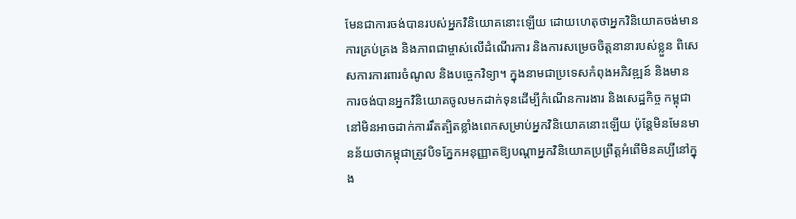មែនជាការចង់បានរបស់អ្នកវិនិយោគនោះឡើយ ដោយហេតុថាអ្នកវិនិយោគចង់មានការគ្រប់គ្រង និងភាពជាម្ចាស់លើដំណើរការ និងការសម្រេចចិត្តនានារបស់ខ្លួន ពិសេសការការពារចំណូល និងបច្ចេកវិទ្យា។ ក្នុងនាមជាប្រទេសកំពុងអភិវឌ្ឍន៍ និងមានការចង់បានអ្នកវិនិយោគចូលមកដាក់ទុនដើម្បីកំណើនការងារ និងសេដ្ឋកិច្ច កម្ពុជានៅមិនអាចដាក់ការរឹតត្បិតខ្លាំងពេកសម្រាប់អ្នកវិនិយោគនោះឡើយ ប៉ុន្តែមិនមែនមានន័យថាកម្ពុជាត្រូវបិទភ្នែកអនុញ្ញាតឱ្យបណ្ដាអ្នកវិនិយោគប្រព្រឹត្តអំពើមិនគប្បីនៅក្នុង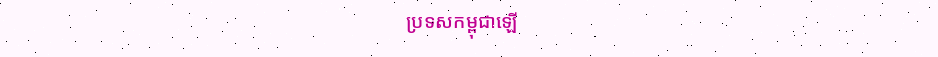ប្រទសកម្ពុជាឡើ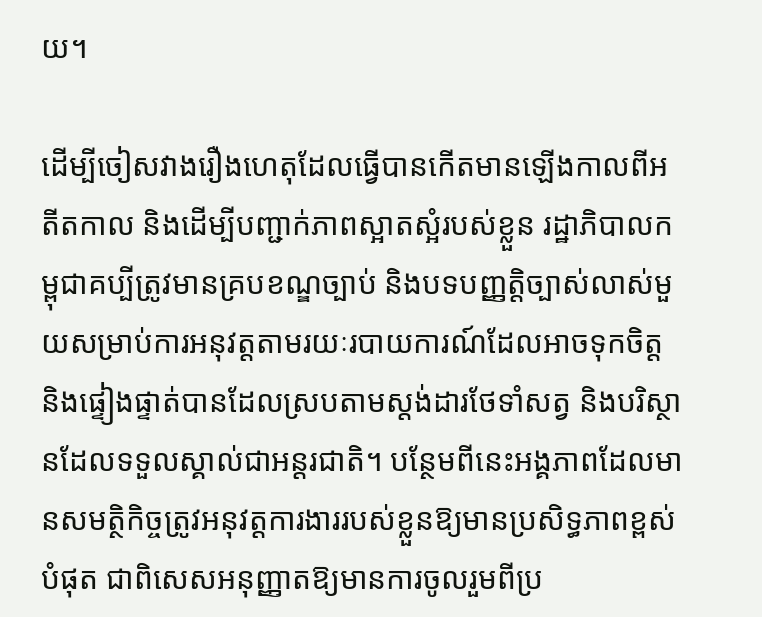យ។

ដើម្បីចៀសវាងរឿងហេតុដែលធ្វើបានកើតមានឡើងកាលពីអតីតកាល និងដើម្បីបញ្ជាក់ភាពស្អាតស្អំរបស់ខ្លួន រដ្ឋាភិបាលកម្ពុជាគប្បីត្រូវមានគ្របខណ្ឌច្បាប់ និងបទបញ្ញត្តិច្បាស់លាស់មួយសម្រាប់ការអនុវត្តតាមរយៈរបាយការណ៍ដែលអាចទុកចិត្ត និងផ្ទៀងផ្ទាត់បានដែលស្របតាមស្តង់ដារថែទាំសត្វ និងបរិស្ថានដែលទទួលស្គាល់ជាអន្តរជាតិ។ បន្ថែមពីនេះអង្គភាពដែលមានសមត្ថិកិច្ចត្រូវអនុវត្តការងាររបស់ខ្លួនឱ្យមានប្រសិទ្ធភាពខ្ពស់បំផុត ជាពិសេសអនុញ្ញាតឱ្យមានការចូលរួមពីប្រ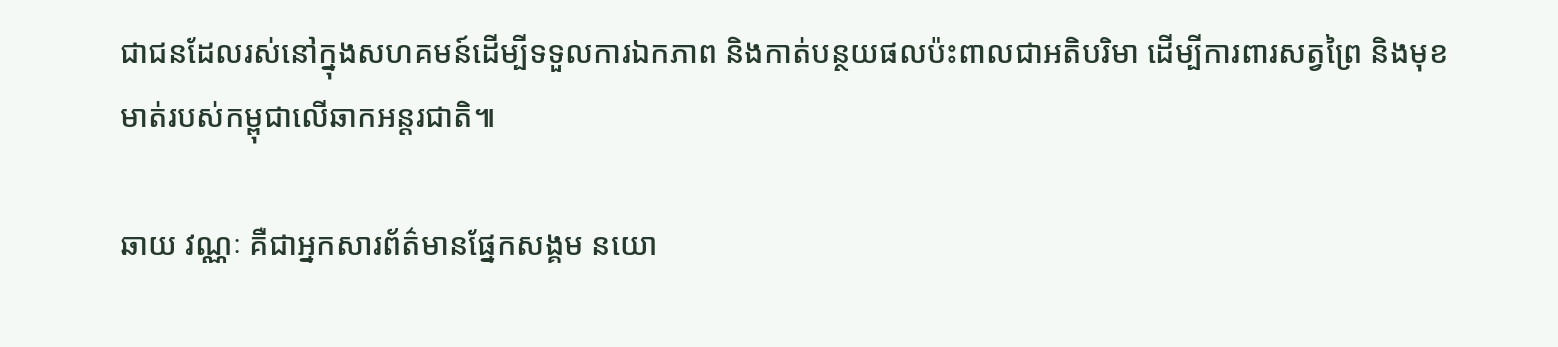ជាជនដែលរស់នៅក្នុងសហគមន៍ដើម្បីទទួលការឯកភាព និងកាត់បន្ថយផលប៉ះពាលជាអតិបរិមា ដើម្បីការពារសត្វព្រៃ និងមុខមាត់របស់កម្ពុជាលើឆាកអន្តរជាតិ៕

ឆាយ វណ្ណៈ គឺជាអ្នកសារព័ត៌មានផ្នែកសង្គម នយោ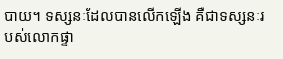បាយ។ ទស្សនៈដែលបានលើកឡើង គឺជាទស្សនៈរបស់លោកផ្ទា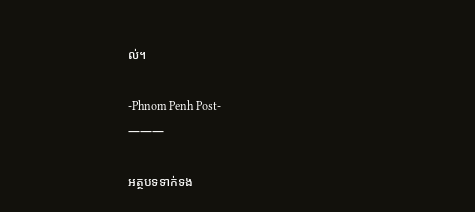ល់។

-Phnom Penh Post-
———

អត្ថបទទាក់ទង